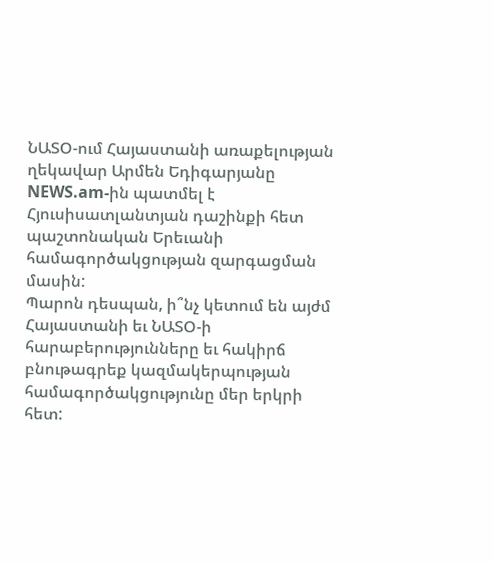ՆԱՏՕ-ում Հայաստանի առաքելության ղեկավար Արմեն Եդիգարյանը NEWS.am-ին պատմել է Հյուսիսատլանտյան դաշինքի հետ պաշտոնական Երեւանի համագործակցության զարգացման մասին:
Պարոն դեսպան, ի՞նչ կետում են այժմ Հայաստանի եւ ՆԱՏՕ-ի հարաբերությունները եւ հակիրճ բնութագրեք կազմակերպության համագործակցությունը մեր երկրի հետ: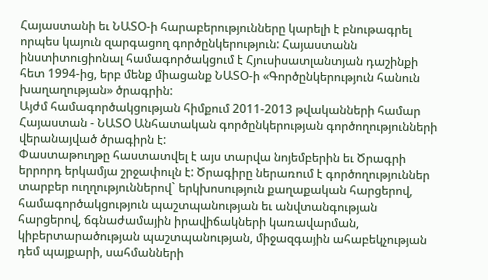Հայաստանի եւ ՆԱՏՕ-ի հարաբերությունները կարելի է բնութագրել որպես կայուն զարգացող գործընկերություն: Հայաստանն ինստիտուցիոնալ համագործակցում է Հյուսիսատլանտյան դաշինքի հետ 1994-ից, երբ մենք միացանք ՆԱՏՕ-ի «Գործընկերություն հանուն խաղաղության» ծրագրին:
Այժմ համագործակցության հիմքում 2011-2013 թվականների համար Հայաստան - ՆԱՏՕ Անհատական գործընկերության գործողությունների վերանայված ծրագիրն է:
Փաստաթուղթը հաստատվել է այս տարվա նոյեմբերին եւ Ծրագրի երրորդ երկամյա շրջափուլն է: Ծրագիրը ներառում է գործողություններ տարբեր ուղղություններով` երկխոսություն քաղաքական հարցերով, համագործակցություն պաշտպանության եւ անվտանգության հարցերով, ճգնաժամային իրավիճակների կառավարման, կիբերտարածության պաշտպանության, միջազգային ահաբեկչության դեմ պայքարի, սահմանների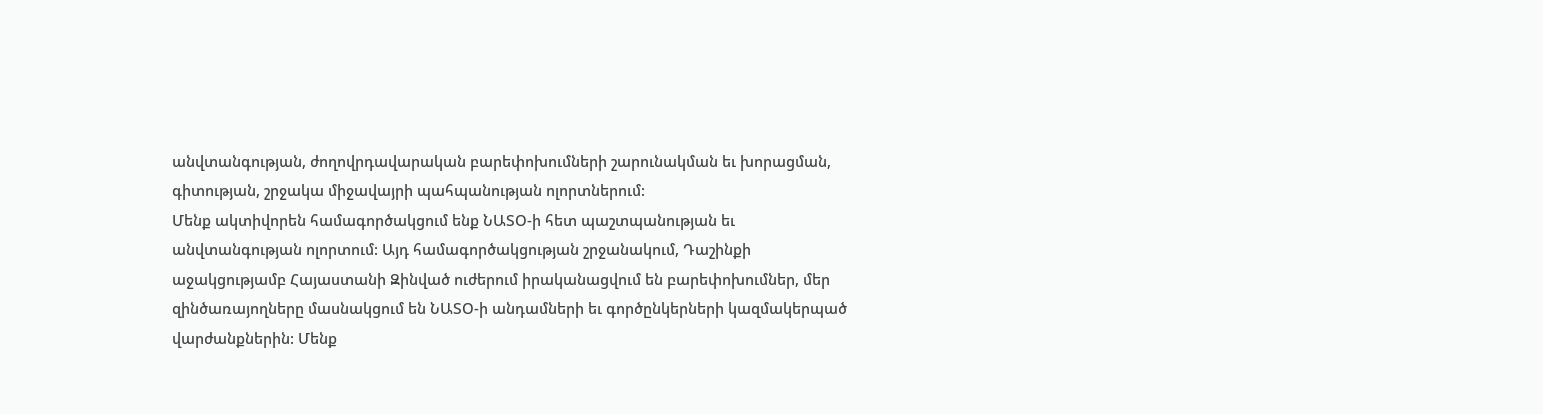անվտանգության, ժողովրդավարական բարեփոխումների շարունակման եւ խորացման, գիտության, շրջակա միջավայրի պահպանության ոլորտներում:
Մենք ակտիվորեն համագործակցում ենք ՆԱՏՕ-ի հետ պաշտպանության եւ անվտանգության ոլորտում: Այդ համագործակցության շրջանակում, Դաշինքի աջակցությամբ Հայաստանի Զինված ուժերում իրականացվում են բարեփոխումներ, մեր զինծառայողները մասնակցում են ՆԱՏՕ-ի անդամների եւ գործընկերների կազմակերպած վարժանքներին: Մենք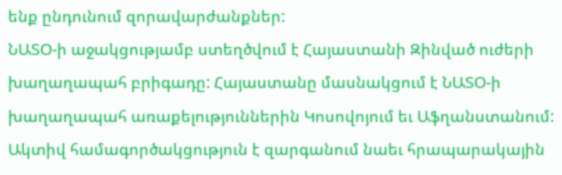ենք ընդունում զորավարժանքներ:
ՆԱՏՕ-ի աջակցությամբ ստեղծվում է Հայաստանի Զինված ուժերի խաղաղապահ բրիգադը: Հայաստանը մասնակցում է ՆԱՏՕ-ի խաղաղապահ առաքելություններին Կոսովոյում եւ Աֆղանստանում:
Ակտիվ համագործակցություն է զարգանում նաեւ հրապարակային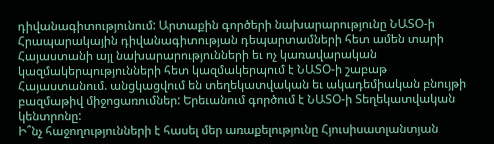դիվանագիտությունում: Արտաքին գործերի նախարարությունը ՆԱՏՕ-ի Հրապարակային դիվանագիտության դեպարտամների հետ ամեն տարի Հայաստանի այլ նախարարությունների եւ ոչ կառավարական կազմակերպությունների հետ կազմակերպում է ՆԱՏՕ-ի շաբաթ Հայաստանում. անցկացվում են տեղեկատվական եւ ակադեմիական բնույթի բազմաթիվ միջոցառումներ: Երեւանում գործում է ՆԱՏՕ-ի Տեղեկատվական կենտրոնը:
Ի՞նչ հաջողությունների է հասել մեր առաքելությունը Հյուսիսատլանտյան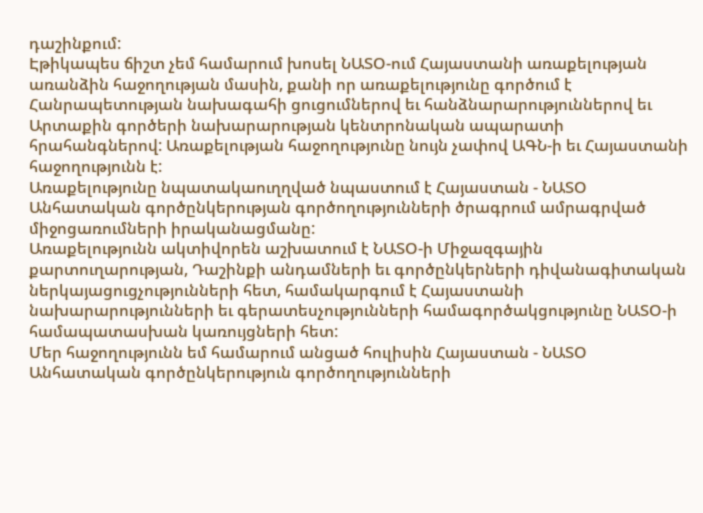դաշինքում:
Էթիկապես ճիշտ չեմ համարում խոսել ՆԱՏՕ-ում Հայաստանի առաքելության առանձին հաջողության մասին, քանի որ առաքելությունը գործում է Հանրապետության նախագահի ցուցումներով եւ հանձնարարություններով եւ Արտաքին գործերի նախարարության կենտրոնական ապարատի հրահանգներով: Առաքելության հաջողությունը նույն չափով ԱԳՆ-ի եւ Հայաստանի հաջողությունն է:
Առաքելությունը նպատակաուղղված նպաստում է Հայաստան - ՆԱՏՕ Անհատական գործընկերության գործողությունների ծրագրում ամրագրված միջոցառումների իրականացմանը:
Առաքելությունն ակտիվորեն աշխատում է ՆԱՏՕ-ի Միջազգային քարտուղարության, Դաշինքի անդամների եւ գործընկերների դիվանագիտական ներկայացուցչությունների հետ, համակարգում է Հայաստանի նախարարությունների եւ գերատեսչությունների համագործակցությունը ՆԱՏՕ-ի համապատասխան կառույցների հետ:
Մեր հաջողությունն եմ համարում անցած հուլիսին Հայաստան - ՆԱՏՕ Անհատական գործընկերություն գործողությունների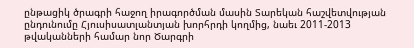ընթացիկ ծրագրի հաջող իրագործման մասին Տարեկան հաշվետվության ընդունումը Հյուսիսատլանտյան խորհրդի կողմից, նաեւ 2011-2013 թվականների համար նոր Ծարգրի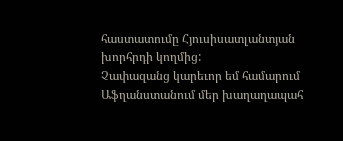հաստատումը Հյուսիսատլանտյան խորհրդի կողմից:
Չափազանց կարեւոր եմ համարում Աֆղանստանում մեր խաղաղապահ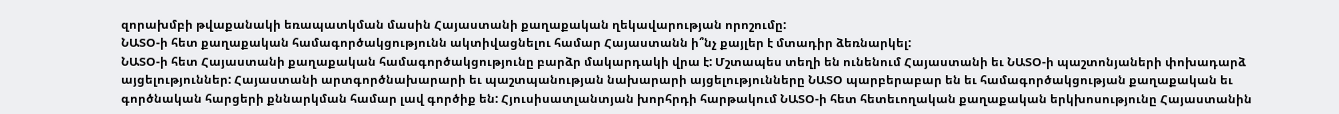զորախմբի թվաքանակի եռապատկման մասին Հայաստանի քաղաքական ղեկավարության որոշումը:
ՆԱՏՕ-ի հետ քաղաքական համագործակցությունն ակտիվացնելու համար Հայաստանն ի՞նչ քայլեր է մտադիր ձեռնարկել:
ՆԱՏՕ-ի հետ Հայաստանի քաղաքական համագործակցությունը բարձր մակարդակի վրա է: Մշտապես տեղի են ունենում Հայաստանի եւ ՆԱՏՕ-ի պաշտոնյաների փոխադարձ այցելություններ: Հայաստանի արտգործնախարարի եւ պաշտպանության նախարարի այցելությունները ՆԱՏՕ պարբերաբար են եւ համագործակցության քաղաքական եւ գործնական հարցերի քննարկման համար լավ գործիք են: Հյուսիսատլանտյան խորհրդի հարթակում ՆԱՏՕ-ի հետ հետեւողական քաղաքական երկխոսությունը Հայաստանին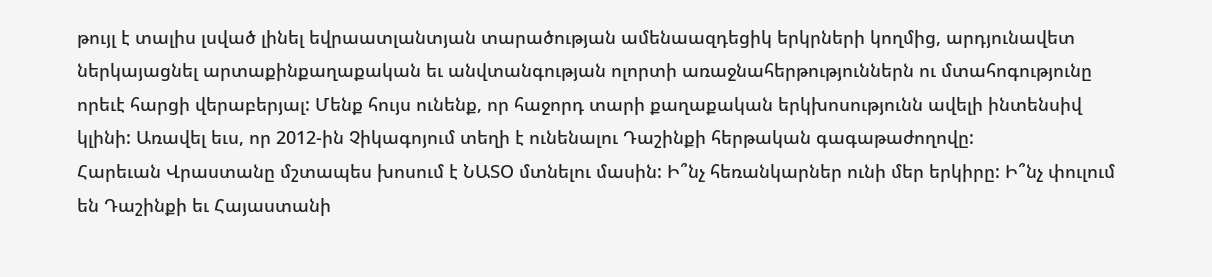թույլ է տալիս լսված լինել եվրաատլանտյան տարածության ամենաազդեցիկ երկրների կողմից, արդյունավետ ներկայացնել արտաքինքաղաքական եւ անվտանգության ոլորտի առաջնահերթություններն ու մտահոգությունը որեւէ հարցի վերաբերյալ: Մենք հույս ունենք, որ հաջորդ տարի քաղաքական երկխոսությունն ավելի ինտենսիվ կլինի: Առավել եւս, որ 2012-ին Չիկագոյում տեղի է ունենալու Դաշինքի հերթական գագաթաժողովը:
Հարեւան Վրաստանը մշտապես խոսում է ՆԱՏՕ մտնելու մասին: Ի՞նչ հեռանկարներ ունի մեր երկիրը: Ի՞նչ փուլում են Դաշինքի եւ Հայաստանի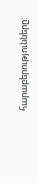հարաբերությունները: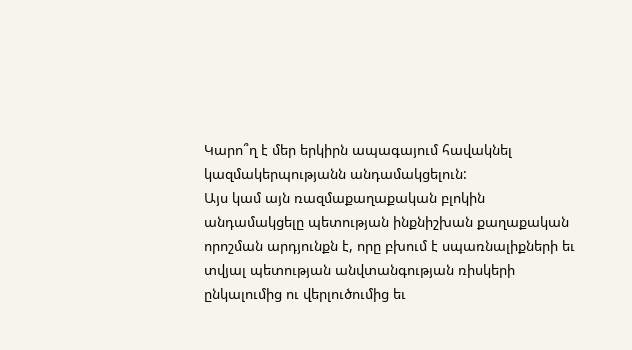Կարո՞ղ է մեր երկիրն ապագայում հավակնել կազմակերպությանն անդամակցելուն:
Այս կամ այն ռազմաքաղաքական բլոկին անդամակցելը պետության ինքնիշխան քաղաքական որոշման արդյունքն է, որը բխում է սպառնալիքների եւ տվյալ պետության անվտանգության ռիսկերի ընկալումից ու վերլուծումից եւ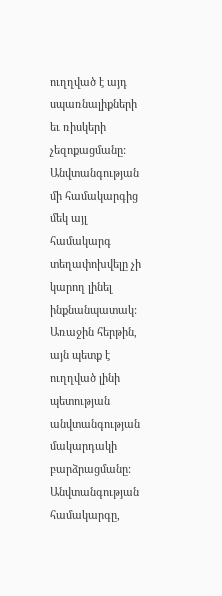ուղղված է այդ սպառնալիքների եւ ռիսկերի չեզոքացմանը: Անվտանգության մի համակարգից մեկ այլ համակարգ տեղափոխվելը չի կարող լինել ինքնանպատակ: Առաջին հերթին, այն պետք է ուղղված լինի պետության անվտանգության մակարդակի բարձրացմանը: Անվտանգության համակարգը,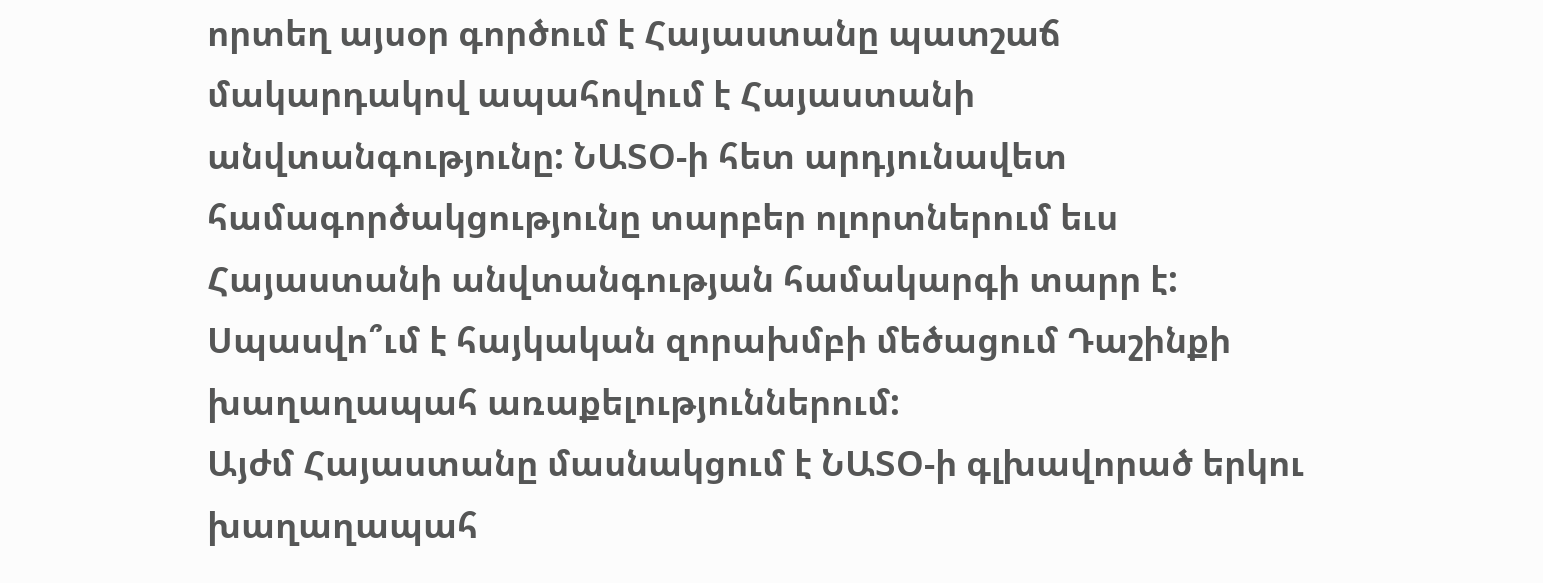որտեղ այսօր գործում է Հայաստանը պատշաճ մակարդակով ապահովում է Հայաստանի անվտանգությունը: ՆԱՏՕ-ի հետ արդյունավետ համագործակցությունը տարբեր ոլորտներում եւս Հայաստանի անվտանգության համակարգի տարր է:
Սպասվո՞ւմ է հայկական զորախմբի մեծացում Դաշինքի խաղաղապահ առաքելություններում:
Այժմ Հայաստանը մասնակցում է ՆԱՏՕ-ի գլխավորած երկու խաղաղապահ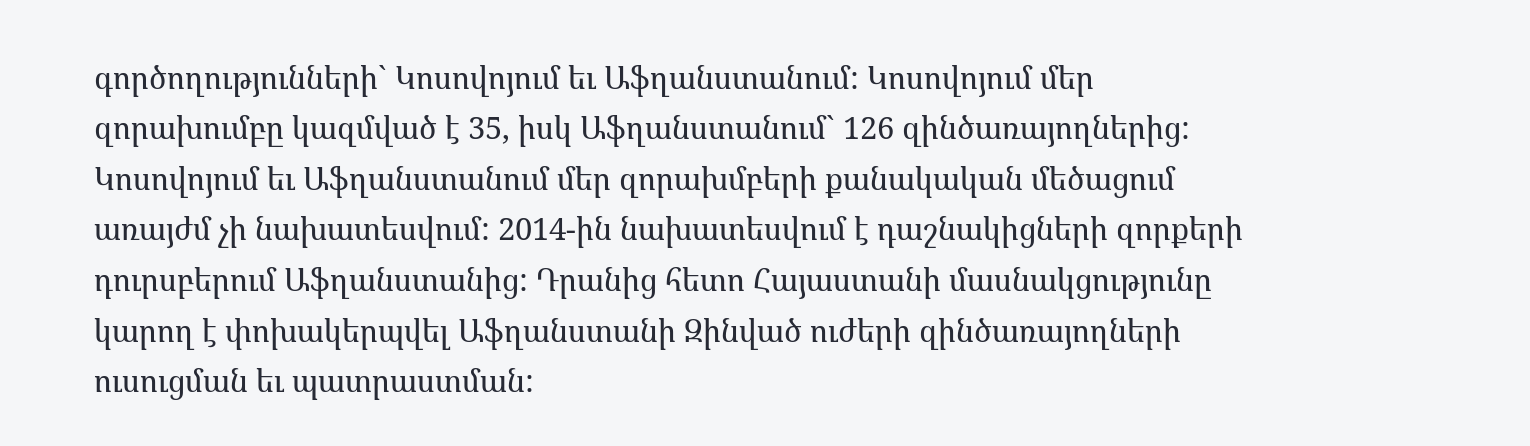գործողությունների` Կոսովոյում եւ Աֆղանստանում: Կոսովոյում մեր զորախումբը կազմված է 35, իսկ Աֆղանստանում` 126 զինծառայողներից: Կոսովոյում եւ Աֆղանստանում մեր զորախմբերի քանակական մեծացում առայժմ չի նախատեսվում: 2014-ին նախատեսվում է դաշնակիցների զորքերի դուրսբերում Աֆղանստանից: Դրանից հետո Հայաստանի մասնակցությունը կարող է փոխակերպվել Աֆղանստանի Զինված ուժերի զինծառայողների ուսուցման եւ պատրաստման: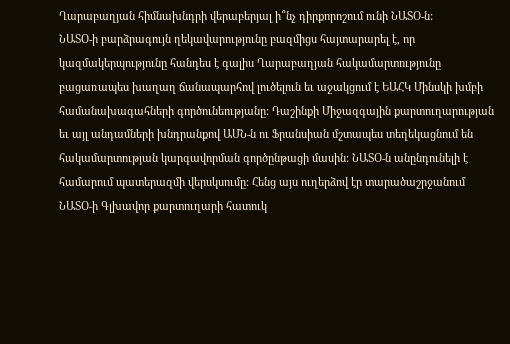Ղարաբաղյան հիմնախնդրի վերաբերյալ ի՞նչ դիրքորոշում ունի ՆԱՏՕ-ն:
ՆԱՏՕ-ի բարձրագույն ղեկավարությունը բազմիցս հայտարարել է, որ կազմակերպությունը հանդես է գալիս Ղարաբաղյան հակամարտությունը բացառապես խաղաղ ճանապարհով լուծելուն եւ աջակցում է ԵԱՀԿ Մինսկի խմբի համանախագահների գործունեությանը: Դաշինքի Միջազգային քարտուղարության եւ այլ անդամների խնդրանքով ԱՄՆ-ն ու Ֆրանսիան մշտապես տեղեկացնում են հակամարտության կարգավորման գործընթացի մասին: ՆԱՏՕ-ն անընդունելի է համարում պատերազմի վերսկսումը: Հենց այս ուղերձով էր տարածաշրջանում ՆԱՏՕ-ի Գլխավոր քարտուղարի հատուկ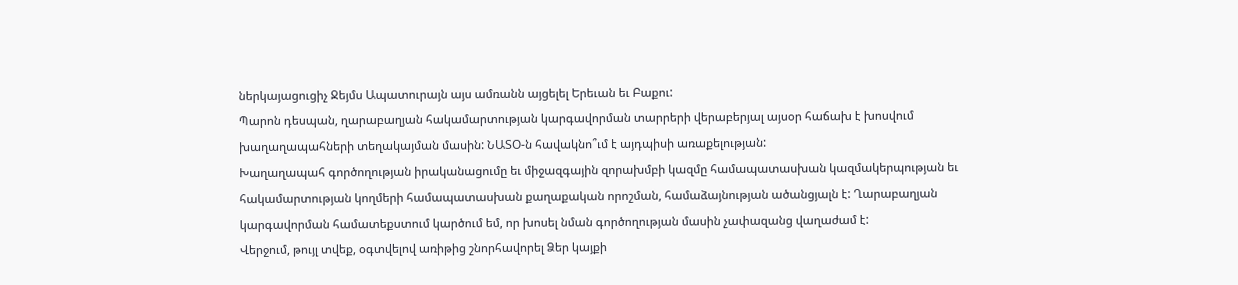ներկայացուցիչ Ջեյմս Ապատուրայն այս ամռանն այցելել Երեւան եւ Բաքու:
Պարոն դեսպան, ղարաբաղյան հակամարտության կարգավորման տարրերի վերաբերյալ այսօր հաճախ է խոսվում խաղաղապահների տեղակայման մասին: ՆԱՏՕ-ն հավակնո՞ւմ է այդպիսի առաքելության:
Խաղաղապահ գործողության իրականացումը եւ միջազգային զորախմբի կազմը համապատասխան կազմակերպության եւ հակամարտության կողմերի համապատասխան քաղաքական որոշման, համաձայնության ածանցյալն է: Ղարաբաղյան կարգավորման համատեքստում կարծում եմ, որ խոսել նման գործողության մասին չափազանց վաղաժամ է:
Վերջում, թույլ տվեք, օգտվելով առիթից շնորհավորել Ձեր կայքի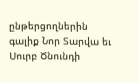ընթերցողներին գալիք Նոր Տարվա եւ Սուրբ Ծնունդի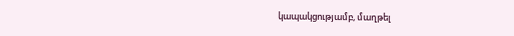կապակցությամբ, մաղթել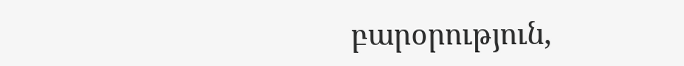բարօրություն,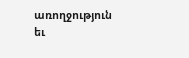առողջություն եւ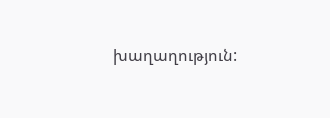խաղաղություն: